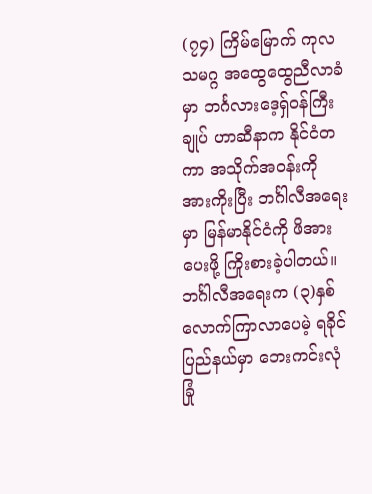(၇၄) ကြိမ်မြောက် ကုလသမဂ္ဂ အထွေထွေညီလာခံမှာ ဘင်္ဂလားဒေ့ရှ်ဝန်ကြီးချုပ် ဟာဆီနာက နိုင်ငံတကာ အသိုက်အဝန်းကို အားကိုးပြီး ဘင်္ဂါလီအရေးမှာ မြန်မာနိုင်ငံကို ဖိအားပေးဖို့ ကြိုးစားခဲ့ပါတယ်။ ဘင်္ဂါလီအရေးက (၃)နှစ်လောက်ကြာလာပေမဲ့ ရခိုင်ပြည်နယ်မှာ ဘေးကင်းလုံခြုံ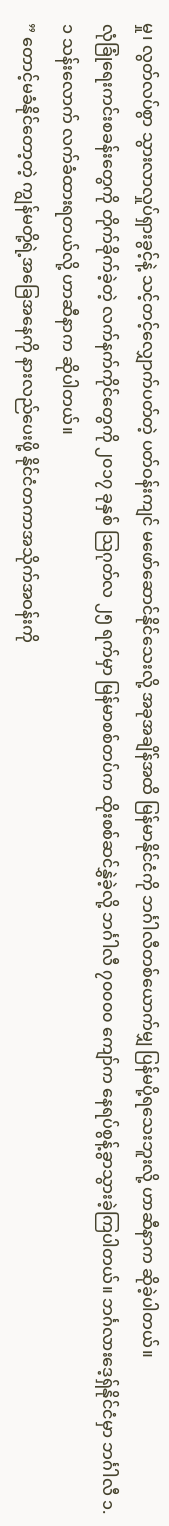မှု၊ လွတ်လပ်စွာ သွားလာလှုပ်ရှားခွင့်နဲ့ သင့်တင့်လျှောက်ပတ်တဲ့ ပတ်ဝန်းကျင် မဖော်ဆောင်နိုင်သေးလို့ အခုအချိန်အထိ မြန်မာနိုင်ငံကို ဘင်္ဂါလီတစ်ယောက်မျှ ပြန်မပို့ရသေးဘူးလို့ ဟာဆီနာက ဆိုခဲ့ပါတယ်။
လုံခြုံရေးကင်းစခန်းတွေကို တိုက်ခိုက်ခဲ့တဲ့ လက်နက်ကိုင်တွေကို ၂၀၁၇ ခုနှစ် သြဂုတ်လ ၂၅ ရက်မှာ မြန်မာစစ်တပ်က ထိုးစစ်ဆင်နွှဲခဲ့လို့ ဘင်္ဂါလီ ၇၀၀၀၀ ကျော်က နေရပ်စွန့်ခွာသွားခဲ့ကြပါတယ်။ ဘင်္ဂလားဒေ့ရှ်နိုင်ငံမှာ ဘင်္ဂါလီ ၁.၁ သန်းလောက် လက်ခံထားရတယ်လို့ ဟာဆီနာက ဆိုပါတယ်။
” တောင့်မခံနိုင်တော့တဲ့ ကျွန်မတို့ရဲ့အခြေအနေကို နားလည်ပေးဖို့ နိုင်ငံတကာအသိုက်အဝန်းကို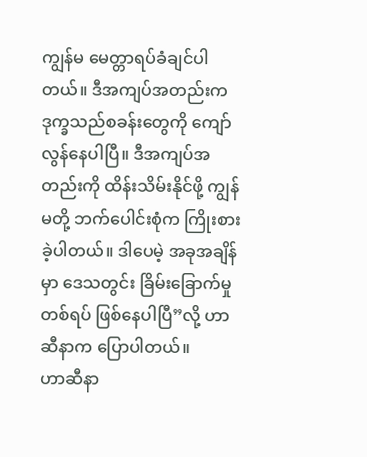ကျွန်မ မေတ္တာရပ်ခံချင်ပါတယ်။ ဒီအကျပ်အတည်းက ဒုက္ခသည်စခန်းတွေကို ကျော်လွန်နေပါပြီ။ ဒီအကျပ်အတည်းကို ထိန်းသိမ်းနိုင်ဖို့ ကျွန်မတို့ ဘက်ပေါင်းစုံက ကြိုးစားခဲ့ပါတယ်။ ဒါပေမဲ့ အခုအချိန်မှာ ဒေသတွင်း ခြိမ်းခြောက်မှုတစ်ရပ် ဖြစ်နေပါပြီ”လို့ ဟာဆီနာက ပြောပါတယ်။
ဟာဆီနာ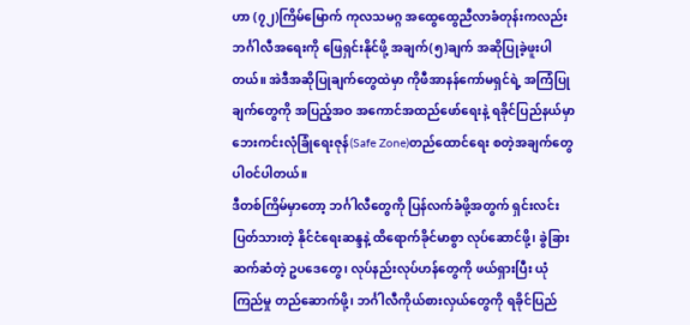ဟာ (၇၂)ကြိမ်မြောက် ကုလသမဂ္ဂ အထွေထွေညီလာခံတုန်းကလည်း ဘင်္ဂါလီအရေးကို ဖြေရှင်းနိုင်ဖို့ အချက်(၅)ချက် အဆိုပြုခဲ့ဖူးပါတယ်။ အဲဒီအဆိုပြုချက်တွေထဲမှာ ကိုဖီအာနန်ကော်မရှင်ရဲ့ အကြံပြုချက်တွေကို အပြည့်အဝ အကောင်အထည်ဖော်ရေးနဲ့ ရခိုင်ပြည်နယ်မှာ ဘေးကင်းလုံခြုံရေးဇုန်(Safe Zone)တည်ထောင်ရေး စတဲ့အချက်တွေ ပါဝင်ပါတယ်။
ဒီတစ်ကြိမ်မှာတော့ ဘင်္ဂါလီတွေကို ပြန်လက်ခံဖို့အတွက် ရှင်းလင်းပြတ်သားတဲ့ နိုင်ငံရေးဆန္ဒနဲ့ ထိရောက်ခိုင်မာစွာ လုပ်ဆောင်ဖို့၊ ခွဲခြားဆက်ဆံတဲ့ ဥပဒေတွေ၊ လုပ်နည်းလုပ်ဟန်တွေကို ဖယ်ရှားပြီး ယုံကြည်မှု တည်ဆောက်ဖို့၊ ဘင်္ဂါလီကိုယ်စားလှယ်တွေကို ရခိုင်ပြည်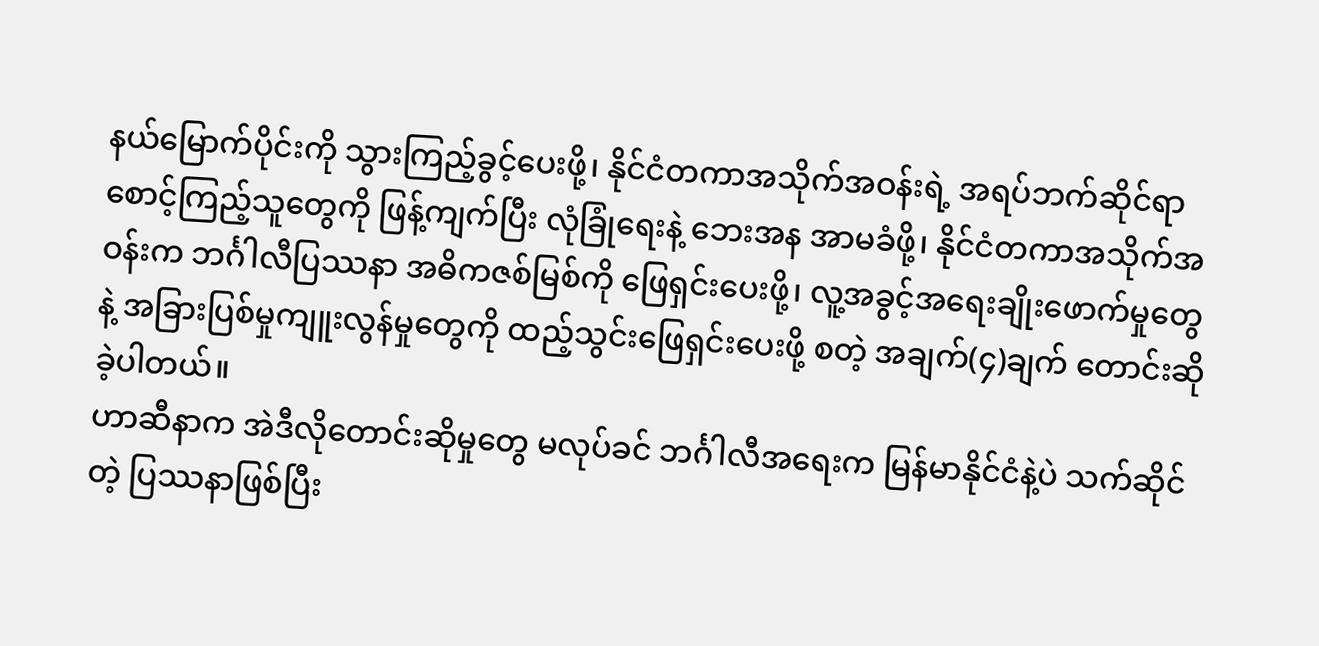နယ်မြောက်ပိုင်းကို သွားကြည့်ခွင့်ပေးဖို့၊ နိုင်ငံတကာအသိုက်အဝန်းရဲ့ အရပ်ဘက်ဆိုင်ရာ စောင့်ကြည့်သူတွေကို ဖြန့်ကျက်ပြီး လုံခြုံရေးနဲ့ ဘေးအန အာမခံဖို့၊ နိုင်ငံတကာအသိုက်အဝန်းက ဘင်္ဂါလီပြဿနာ အဓိကဇစ်မြစ်ကို ဖြေရှင်းပေးဖို့၊ လူ့အခွင့်အရေးချိုးဖောက်မှုတွေနဲ့ အခြားပြစ်မှုကျူးလွန်မှုတွေကို ထည့်သွင်းဖြေရှင်းပေးဖို့ စတဲ့ အချက်(၄)ချက် တောင်းဆိုခဲ့ပါတယ်။
ဟာဆီနာက အဲဒီလိုတောင်းဆိုမှုတွေ မလုပ်ခင် ဘင်္ဂါလီအရေးက မြန်မာနိုင်ငံနဲ့ပဲ သက်ဆိုင်တဲ့ ပြဿနာဖြစ်ပြီး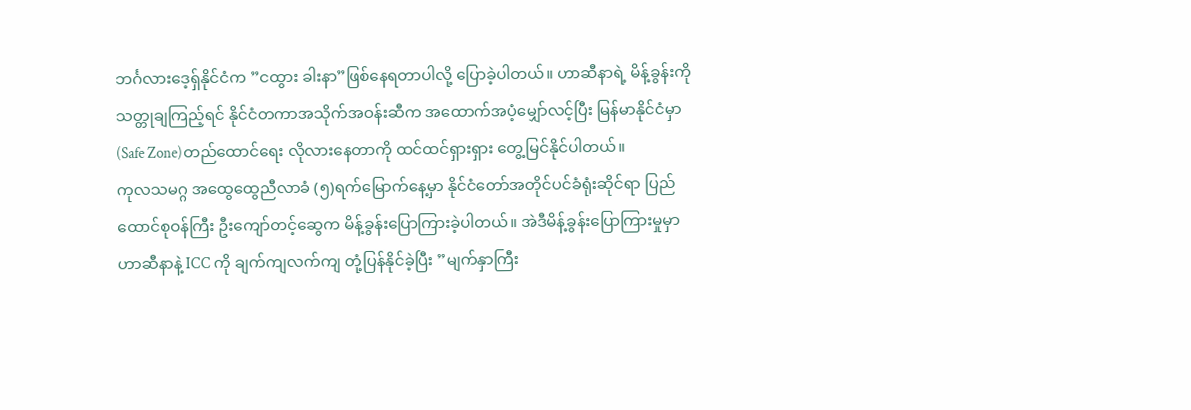ဘင်္ဂလားဒေ့ရှ်နိုင်ငံက ”ငထွား ခါးနာ”ဖြစ်နေရတာပါလို့ ပြောခဲ့ပါတယ်။ ဟာဆီနာရဲ့ မိန့်ခွန်းကို သတ္တုချကြည့်ရင် နိုင်ငံတကာအသိုက်အဝန်းဆီက အထောက်အပံ့မျှော်လင့်ပြီး မြန်မာနိုင်ငံမှာ (Safe Zone)တည်ထောင်ရေး လိုလားနေတာကို ထင်ထင်ရှားရှား တွေ့မြင်နိုင်ပါတယ်။
ကုလသမဂ္ဂ အထွေထွေညီလာခံ (၅)ရက်မြောက်နေ့မှာ နိုင်ငံတော်အတိုင်ပင်ခံရုံးဆိုင်ရာ ပြည်ထောင်စုဝန်ကြီး ဦးကျော်တင့်ဆွေက မိန့်ခွန်းပြောကြားခဲ့ပါတယ်။ အဲဒီမိန့်ခွန်းပြောကြားမှုမှာ ဟာဆီနာနဲ့ ICC ကို ချက်ကျလက်ကျ တုံ့ပြန်နိုင်ခဲ့ပြီး ”မျက်နှာကြီး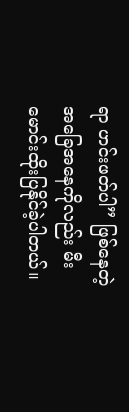ရာ ဟင်းဖတ်ပါ” ဖြစ်နေတဲ့ အခြေအနေကိုလည်း မီးမောင်းထိုးပြနိုင်ခဲ့ပါတယ်။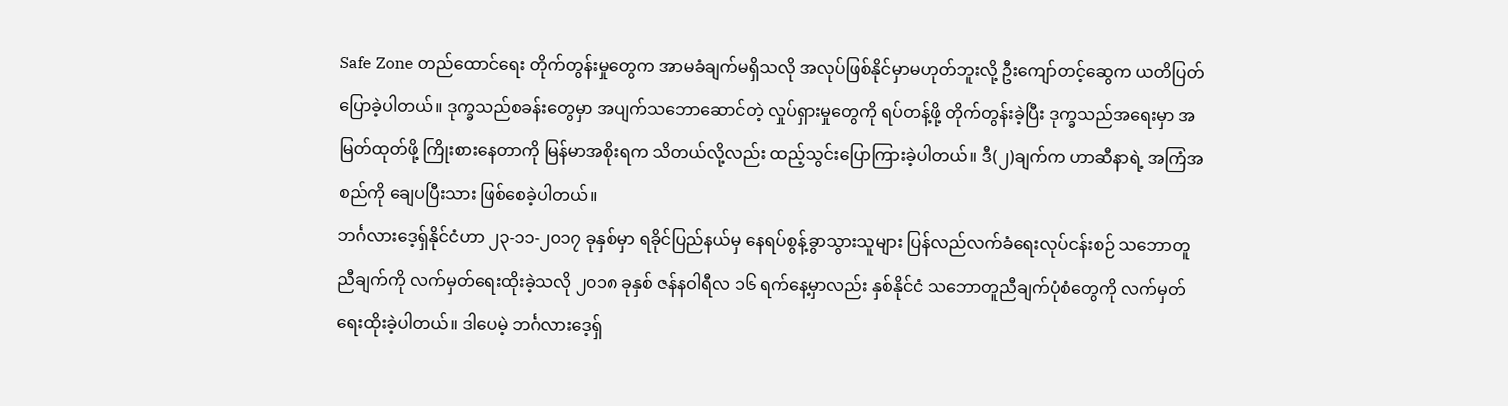Safe Zone တည်ထောင်ရေး တိုက်တွန်းမှုတွေက အာမခံချက်မရှိသလို အလုပ်ဖြစ်နိုင်မှာမဟုတ်ဘူးလို့ ဦးကျော်တင့်ဆွေက ယတိပြတ်ပြောခဲ့ပါတယ်။ ဒုက္ခသည်စခန်းတွေမှာ အပျက်သဘောဆောင်တဲ့ လှုပ်ရှားမှုတွေကို ရပ်တန့်ဖို့ တိုက်တွန်းခဲ့ပြီး ဒုက္ခသည်အရေးမှာ အမြတ်ထုတ်ဖို့ ကြိုးစားနေတာကို မြန်မာအစိုးရက သိတယ်လို့လည်း ထည့်သွင်းပြောကြားခဲ့ပါတယ်။ ဒီ(၂)ချက်က ဟာဆီနာရဲ့ အကြံအစည်ကို ချေပပြီးသား ဖြစ်စေခဲ့ပါတယ်။
ဘင်္ဂလားဒေ့ရှ်နိုင်ငံဟာ ၂၃-၁၁-၂၀၁၇ ခုနှစ်မှာ ရခိုင်ပြည်နယ်မှ နေရပ်စွန့်ခွာသွားသူများ ပြန်လည်လက်ခံရေးလုပ်ငန်းစဉ် သဘောတူညီချက်ကို လက်မှတ်ရေးထိုးခဲ့သလို ၂၀၁၈ ခုနှစ် ဇန်နဝါရီလ ၁၆ ရက်နေ့မှာလည်း နှစ်နိုင်ငံ သဘောတူညီချက်ပုံစံတွေကို လက်မှတ်ရေးထိုးခဲ့ပါတယ်။ ဒါပေမဲ့ ဘင်္ဂလားဒေ့ရှ်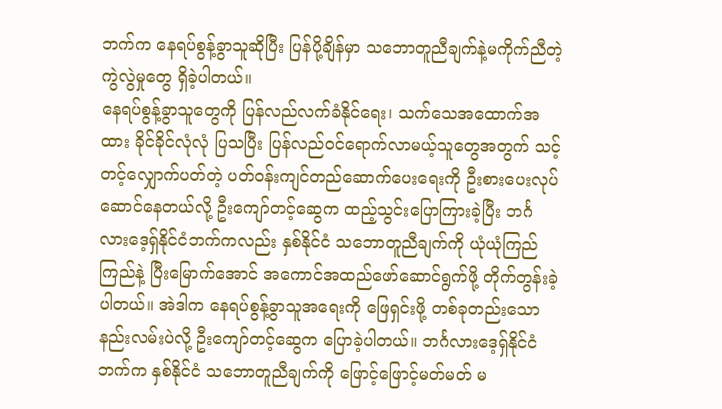ဘက်က နေရပ်စွန့်ခွာသူဆိုပြီး ပြန်ပို့ချိန်မှာ သဘောတူညီချက်နဲ့မကိုက်ညီတဲ့ ကွဲလွဲမှုတွေ ရှိခဲ့ပါတယ်။
နေရပ်စွန့်ခွာသူတွေကို ပြန်လည်လက်ခံနိုင်ရေး၊ သက်သေအထောက်အထား ခိုင်ခိုင်လုံလုံ ပြသပြီး ပြန်လည်ဝင်ရောက်လာမယ့်သူတွေအတွက် သင့်တင့်လျှောက်ပတ်တဲ့ ပတ်ဝန်းကျင်တည်ဆောက်ပေးရေးကို ဦးစားပေးလုပ်ဆောင်နေတယ်လို့ ဦးကျော်တင့်ဆွေက ထည့်သွင်းပြောကြားခဲ့ပြီး ဘင်္ဂလားဒေ့ရှ်နိုင်ငံဘက်ကလည်း နှစ်နိုင်ငံ သဘောတူညီချက်ကို ယုံယုံကြည်ကြည်နဲ့ ပြီးမြောက်အောင် အကောင်အထည်ဖော်ဆောင်ရွက်ဖို့ တိုက်တွန်းခဲ့ပါတယ်။ အဲဒါက နေရပ်စွန့်ခွာသူအရေးကို ဖြေရှင်းဖို့ တစ်ခုတည်းသောနည်းလမ်းပဲလို့ ဦးကျော်တင့်ဆွေက ပြောခဲ့ပါတယ်။ ဘင်္ဂလားဒေ့ရှ်နိုင်ငံဘက်က နှစ်နိုင်ငံ သဘောတူညီချက်ကို ဖြောင့်ဖြောင့်မတ်မတ် မ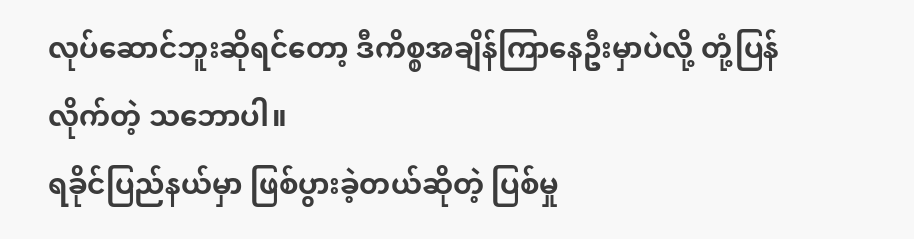လုပ်ဆောင်ဘူးဆိုရင်တော့ ဒီကိစ္စအချိန်ကြာနေဦးမှာပဲလို့ တုံ့ပြန်လိုက်တဲ့ သဘောပါ။
ရခိုင်ပြည်နယ်မှာ ဖြစ်ပွားခဲ့တယ်ဆိုတဲ့ ပြစ်မှု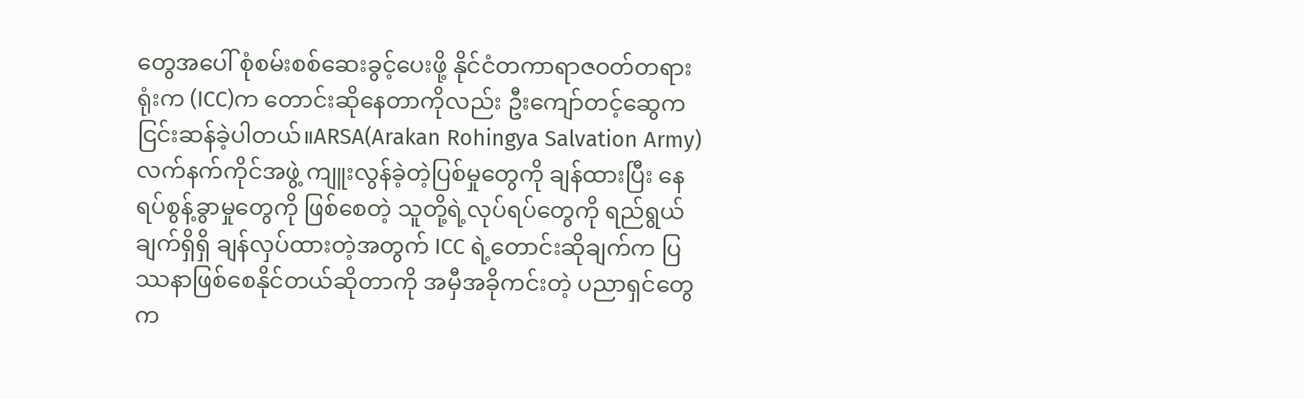တွေအပေါ် စုံစမ်းစစ်ဆေးခွင့်ပေးဖို့ နိုင်ငံတကာရာဇဝတ်တရားရုံးက (ICC)က တောင်းဆိုနေတာကိုလည်း ဦးကျော်တင့်ဆွေက ငြင်းဆန်ခဲ့ပါတယ်။ARSA(Arakan Rohingya Salvation Army)လက်နက်ကိုင်အဖွဲ့ ကျူးလွန်ခဲ့တဲ့ပြစ်မှုတွေကို ချန်ထားပြီး နေရပ်စွန့်ခွာမှုတွေကို ဖြစ်စေတဲ့ သူတို့ရဲ့လုပ်ရပ်တွေကို ရည်ရွယ်ချက်ရှိရှိ ချန်လှပ်ထားတဲ့အတွက် ICC ရဲ့တောင်းဆိုချက်က ပြဿနာဖြစ်စေနိုင်တယ်ဆိုတာကို အမှီအခိုကင်းတဲ့ ပညာရှင်တွေက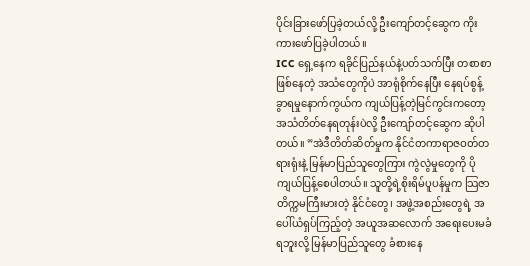ပိုင်းခြားဖော်ပြခဲ့တယ်လို့ ဦးကျော်တင့်ဆွေက ကိုးကားဖော်ပြခဲ့ပါတယ်။
ICC ရှေ့နေက ရခိုင်ပြည်နယ်နဲ့ပတ်သက်ပြီး တစာစာဖြစ်နေတဲ့ အသံတွေကိုပဲ အာရုံစိုက်နေပြီး နေရပ်စွန့်ခွာရမှုနောက်ကွယ်က ကျယ်ပြန့်တဲ့မြင်ကွင်းကတော့ အသံတိတ်နေရတုန်းပဲလို့ ဦးကျော်တင့်ဆွေက ဆိုပါတယ်။ ”အဲဒီတိတ်ဆိတ်မှုက နိုင်ငံတကာရာဇဝတ်တရားရုံးနဲ့ မြန်မာပြည်သူတွေကြား ကွဲလွဲမှုတွေကို ပိုကျယ်ပြန့်စေပါတယ်။ သူတို့ရဲ့စိုးရိမ်ပူပန်မှုက သြဇာတိက္ကမကြီးမားတဲ့ နိုင်ငံတွေ၊ အဖွဲ့အစည်းတွေရဲ့ အပေါ်ယံရှပ်ကြည့်တဲ့ အယူအဆလောက် အရေးပေးမခံရဘူးလို့ မြန်မာပြည်သူတွေ ခံစားနေ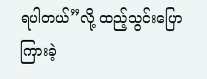ရပါတယ်”လို့ ထည့်သွင်းပြောကြားခဲ့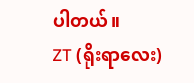ပါတယ်။
ZT (ရိုးရာလေး)